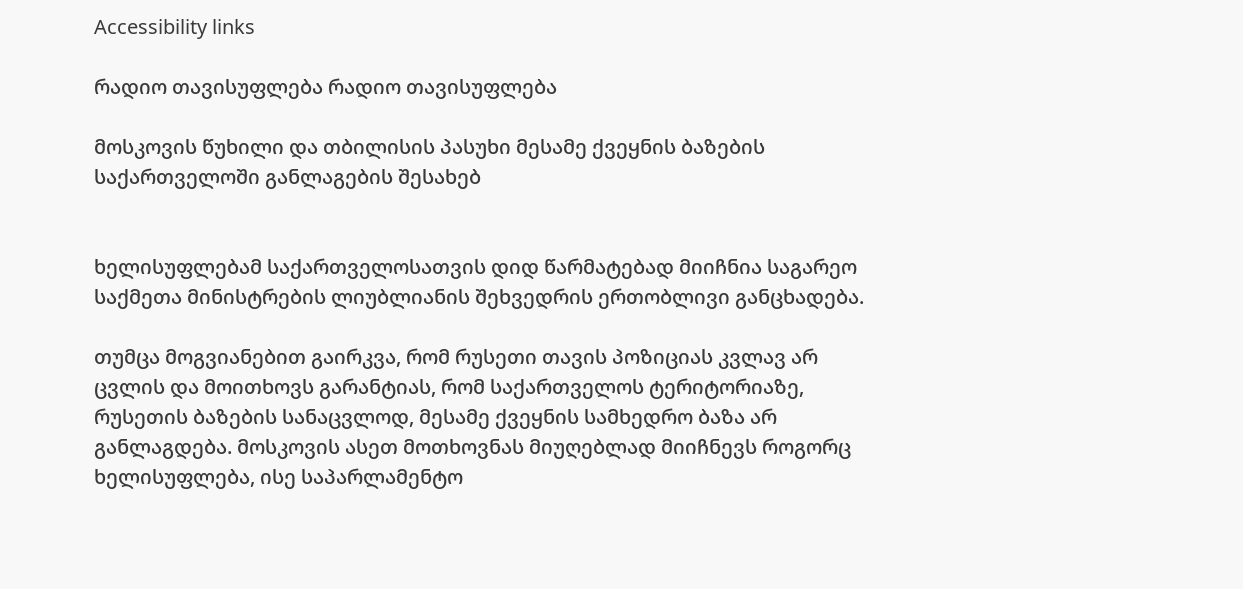Accessibility links

რადიო თავისუფლება რადიო თავისუფლება

მოსკოვის წუხილი და თბილისის პასუხი მესამე ქვეყნის ბაზების საქართველოში განლაგების შესახებ


ხელისუფლებამ საქართველოსათვის დიდ წარმატებად მიიჩნია საგარეო საქმეთა მინისტრების ლიუბლიანის შეხვედრის ერთობლივი განცხადება.

თუმცა მოგვიანებით გაირკვა, რომ რუსეთი თავის პოზიციას კვლავ არ ცვლის და მოითხოვს გარანტიას, რომ საქართველოს ტერიტორიაზე, რუსეთის ბაზების სანაცვლოდ, მესამე ქვეყნის სამხედრო ბაზა არ განლაგდება. მოსკოვის ასეთ მოთხოვნას მიუღებლად მიიჩნევს როგორც ხელისუფლება, ისე საპარლამენტო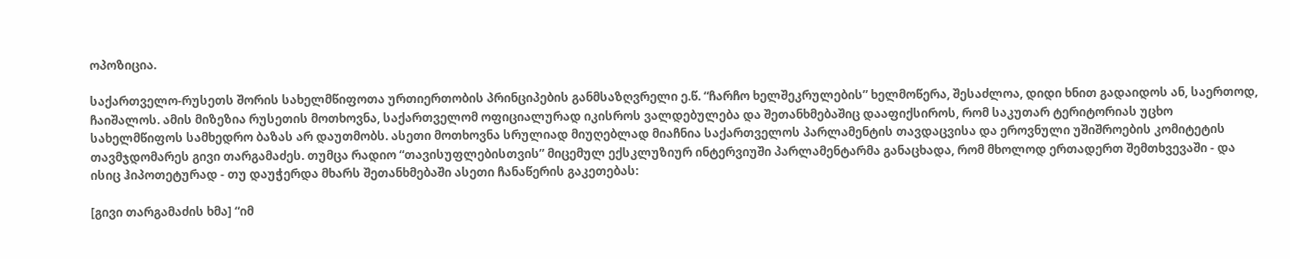ოპოზიცია.

საქართველო-რუსეთს შორის სახელმწიფოთა ურთიერთობის პრინციპების განმსაზღვრელი ე.წ. “ჩარჩო ხელშეკრულების” ხელმოწერა, შესაძლოა, დიდი ხნით გადაიდოს ან, საერთოდ, ჩაიშალოს. ამის მიზეზია რუსეთის მოთხოვნა, საქართველომ ოფიციალურად იკისროს ვალდებულება და შეთანხმებაშიც დააფიქსიროს, რომ საკუთარ ტერიტორიას უცხო სახელმწიფოს სამხედრო ბაზას არ დაუთმობს. ასეთი მოთხოვნა სრულიად მიუღებლად მიაჩნია საქართველოს პარლამენტის თავდაცვისა და ეროვნული უშიშროების კომიტეტის თავმჯდომარეს გივი თარგამაძეს. თუმცა რადიო “თავისუფლებისთვის” მიცემულ ექსკლუზიურ ინტერვიუში პარლამენტარმა განაცხადა, რომ მხოლოდ ერთადერთ შემთხვევაში - და ისიც ჰიპოთეტურად - თუ დაუჭერდა მხარს შეთანხმებაში ასეთი ჩანაწერის გაკეთებას:

[გივი თარგამაძის ხმა] “იმ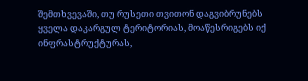შემთხვევაში, თუ რუსეთი თვითონ დაგვიბრუნებს ყველა დაკარგულ ტერიტორიას, მოაწესრიგებს იქ ინფრასტრუქტურას,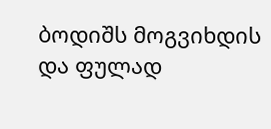ბოდიშს მოგვიხდის და ფულად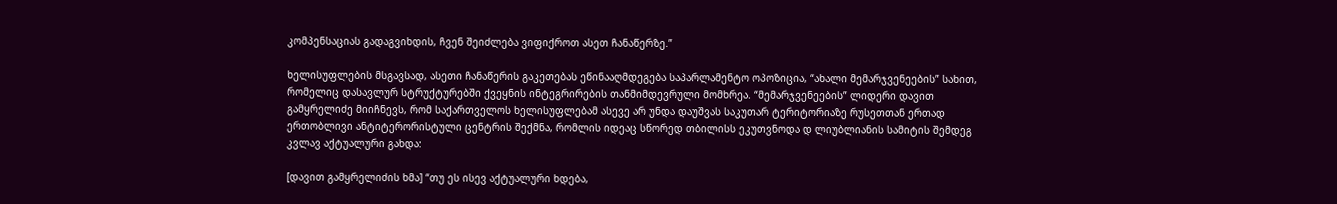კომპენსაციას გადაგვიხდის, ჩვენ შეიძლება ვიფიქროთ ასეთ ჩანაწერზე.”

ხელისუფლების მსგავსად, ასეთი ჩანაწერის გაკეთებას ეწინააღმდეგება საპარლამენტო ოპოზიცია, “ახალი მემარჯვენეების” სახით, რომელიც დასავლურ სტრუქტურებში ქვეყნის ინტეგრირების თანმიმდევრული მომხრეა. “მემარჯვენეების” ლიდერი დავით გამყრელიძე მიიჩნევს, რომ საქართველოს ხელისუფლებამ ასევე არ უნდა დაუშვას საკუთარ ტერიტორიაზე რუსეთთან ერთად ერთობლივი ანტიტერორისტული ცენტრის შექმნა, რომლის იდეაც სწორედ თბილისს ეკუთვნოდა დ ლიუბლიანის სამიტის შემდეგ კვლავ აქტუალური გახდა:

[დავით გამყრელიძის ხმა] “თუ ეს ისევ აქტუალური ხდება,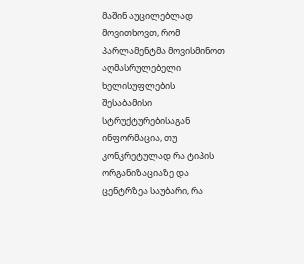მაშინ აუცილებლად მოვითხოვთ, რომ პარლამენტმა მოვისმინოთ აღმასრულებელი ხელისუფლების შესაბამისი სტრუქტურებისაგან ინფორმაცია, თუ კონკრეტულად რა ტიპის ორგანიზაციაზე და ცენტრზეა საუბარი, რა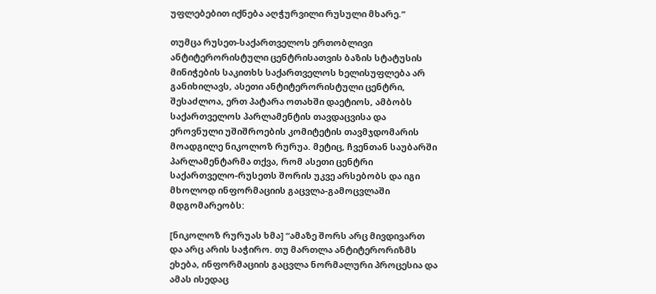უფლებებით იქნება აღჭურვილი რუსული მხარე.”

თუმცა რუსეთ-საქართველოს ერთობლივი ანტიტერორისტული ცენტრისათვის ბაზის სტატუსის მინიჭების საკითხს საქართველოს ხელისუფლება არ განიხილავს, ასეთი ანტიტერორისტული ცენტრი, შესაძლოა, ერთ პატარა ოთახში დაეტიოს, ამბობს საქართველოს პარლამენტის თავდაცვისა და ეროვნული უშიშროების კომიტეტის თავმჯდომარის მოადგილე ნიკოლოზ რურუა. მეტიც, ჩვენთან საუბარში პარლამენტარმა თქვა, რომ ასეთი ცენტრი საქართველო-რუსეთს შორის უკვე არსებობს და იგი მხოლოდ ინფორმაციის გაცვლა-გამოცვლაში მდგომარეობს:

[ნიკოლოზ რურუას ხმა] “ამაზე შორს არც მივდივართ და არც არის საჭირო. თუ მართლა ანტიტერორიზმს ეხება, ინფორმაციის გაცვლა ნორმალური პროცესია და ამას ისედაც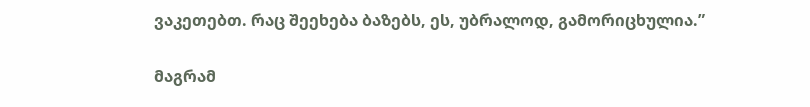ვაკეთებთ. რაც შეეხება ბაზებს, ეს, უბრალოდ, გამორიცხულია.”

მაგრამ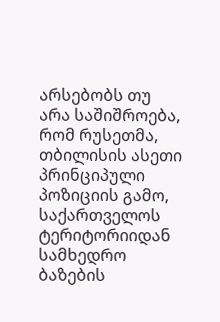არსებობს თუ არა საშიშროება, რომ რუსეთმა, თბილისის ასეთი პრინციპული პოზიციის გამო, საქართველოს ტერიტორიიდან სამხედრო ბაზების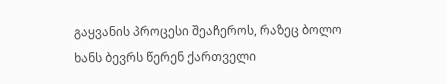გაყვანის პროცესი შეაჩეროს, რაზეც ბოლო ხანს ბევრს წერენ ქართველი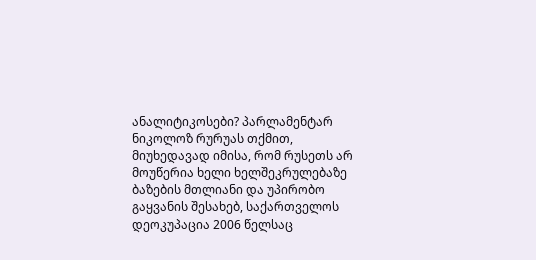ანალიტიკოსები? პარლამენტარ ნიკოლოზ რურუას თქმით, მიუხედავად იმისა, რომ რუსეთს არ მოუწერია ხელი ხელშეკრულებაზე ბაზების მთლიანი და უპირობო გაყვანის შესახებ, საქართველოს დეოკუპაცია 2006 წელსაც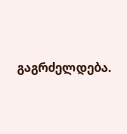გაგრძელდება.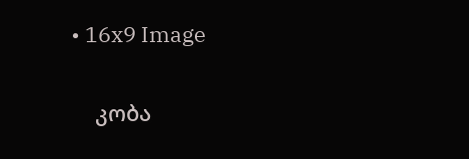• 16x9 Image

    კობა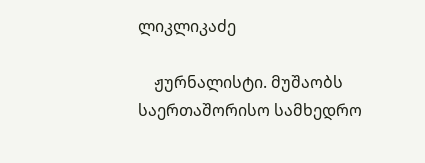ლიკლიკაძე

    ჟურნალისტი. მუშაობს საერთაშორისო სამხედრო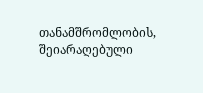თანამშრომლობის, შეიარაღებული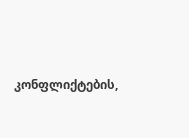კონფლიქტების,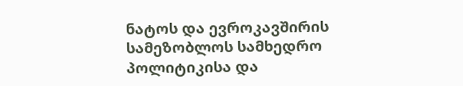ნატოს და ევროკავშირის სამეზობლოს სამხედრო პოლიტიკისა და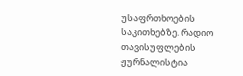უსაფრთხოების საკითხებზე. რადიო თავისუფლების ჟურნალისტია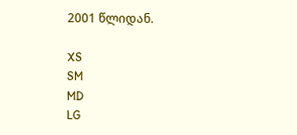2001 წლიდან.

XS
SM
MD
LG